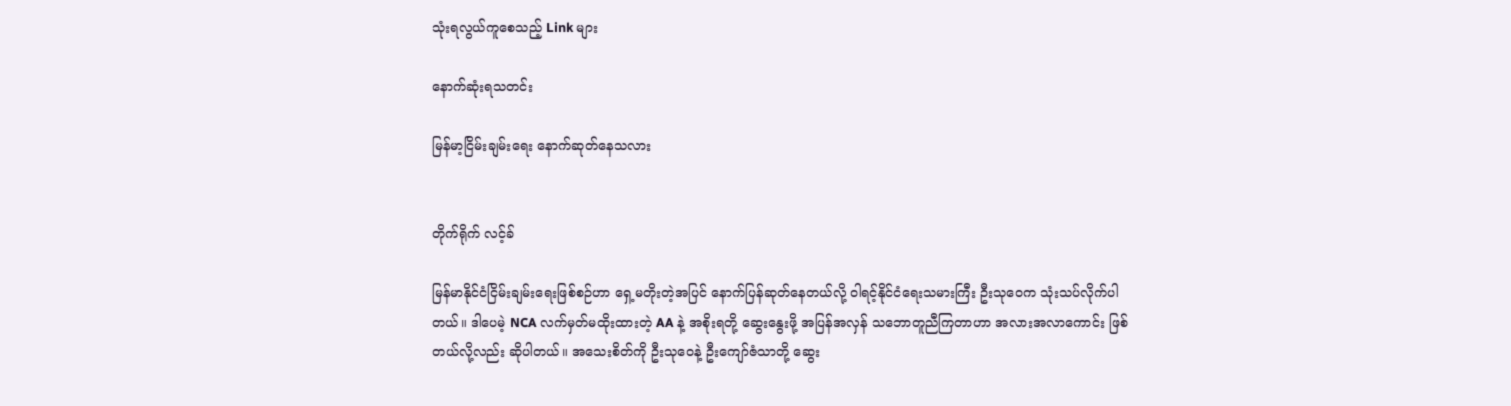သုံးရလွယ်ကူစေသည့် Link များ

နောက်ဆုံးရသတင်း

မြန်မာ့ငြိမ်းချမ်းရေး နောက်ဆုတ်နေသလား


တိုက်ရိုက် လင့်ခ်

မြန်မာနိုင်ငံငြိမ်းချမ်းရေးဖြစ်စဉ်ဟာ ရှေ့မတိုးတဲ့အပြင် နောက်ပြန်ဆုတ်နေတယ်လို့ ဝါရင့်နိုင်ငံရေးသမားကြီး ဦးသုဝေက သုံးသပ်လိုက်ပါတယ်။ ဒါပေမဲ့ NCA လက်မှတ်မထိုးထားတဲ့ AA နဲ့ အစိုးရတို့ ဆွေးနွေးဖို့ အပြန်အလှန် သဘောတူညီကြတာဟာ အလားအလာကောင်း ဖြစ်တယ်လို့လည်း ဆိုပါတယ်။ အသေးစိတ်ကို ဦးသုဝေနဲ့ ဦးကျော်ဇံသာတို့ ဆွေး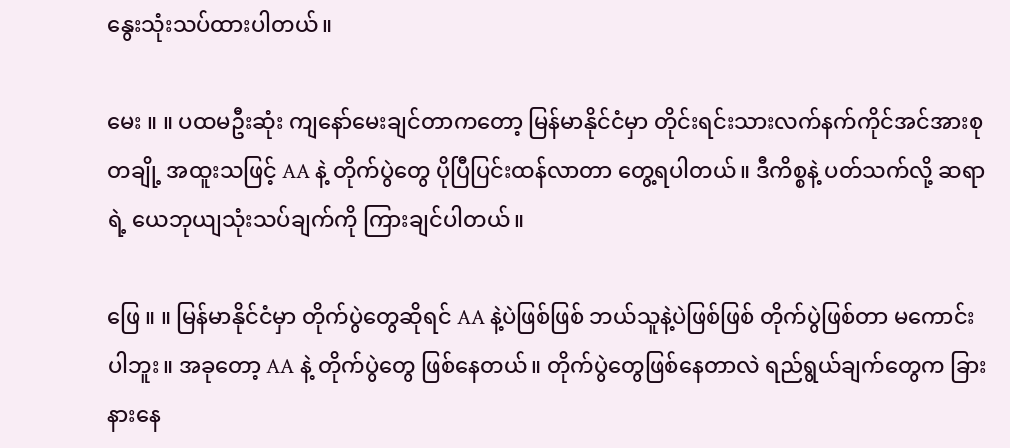နွေးသုံးသပ်ထားပါတယ်။

မေး ။ ။ ပထမဦးဆုံး ကျနော်မေးချင်တာကတော့ မြန်မာနိုင်ငံမှာ တိုင်းရင်းသားလက်နက်ကိုင်အင်အားစုတချို့ အထူးသဖြင့် AA နဲ့ တိုက်ပွဲတွေ ပိုပြီပြင်းထန်လာတာ တွေ့ရပါတယ်။ ဒီကိစ္စနဲ့ ပတ်သက်လို့ ဆရာရဲ့ ယေဘုယျသုံးသပ်ချက်ကို ကြားချင်ပါတယ်။

ဖြေ ။ ။ မြန်မာနိုင်ငံမှာ တိုက်ပွဲတွေဆိုရင် AA နဲ့ပဲဖြစ်ဖြစ် ဘယ်သူနဲ့ပဲဖြစ်ဖြစ် တိုက်ပွဲဖြစ်တာ မကောင်းပါဘူး။ အခုတော့ AA နဲ့ တိုက်ပွဲတွေ ဖြစ်နေတယ်။ တိုက်ပွဲတွေဖြစ်နေတာလဲ ရည်ရွယ်ချက်တွေက ခြားနားနေ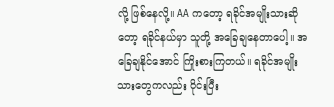လို့ ဖြစ်နေလို့။ AA ကတော့ ရခိုင်အမျိုးသားဆိုတော့ ရခိုင်နယ်မှာ သူတို့ အခြေချနေတာပေါ့။ အခြေချနိုင်အောင် ကြိုးစားကြတယ်။ ရခိုင်အမျိုးသားတွေကလည်း ဝိုင်းပြီး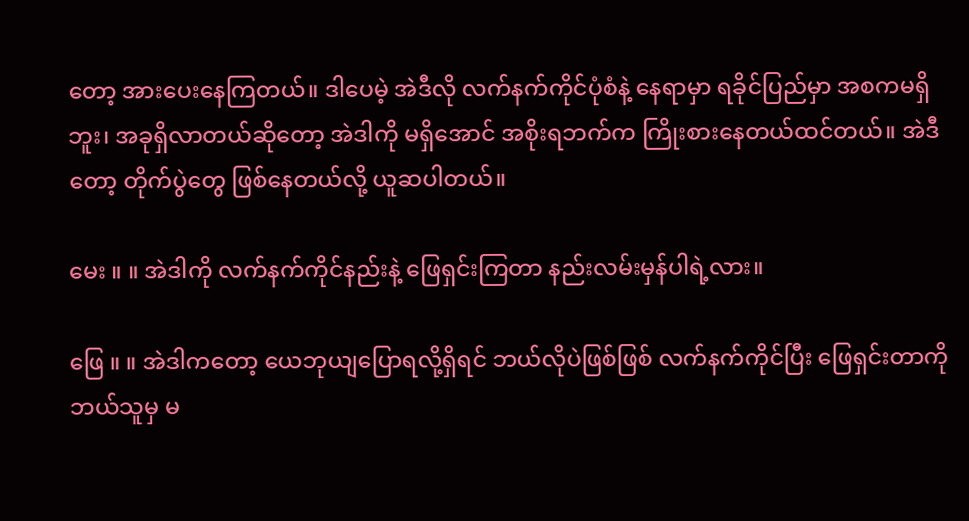တော့ အားပေးနေကြတယ်။ ဒါပေမဲ့ အဲဒီလို လက်နက်ကိုင်ပုံစံနဲ့ နေရာမှာ ရခိုင်ပြည်မှာ အစကမရှိဘူး၊ အခုရှိလာတယ်ဆိုတော့ အဲဒါကို မရှိအောင် အစိုးရဘက်က ကြိုးစားနေတယ်ထင်တယ်။ အဲဒီတော့ တိုက်ပွဲတွေ ဖြစ်နေတယ်လို့ ယူဆပါတယ်။

မေး ။ ။ အဲဒါကို လက်နက်ကိုင်နည်းနဲ့ ဖြေရှင်းကြတာ နည်းလမ်းမှန်ပါရဲ့လား။

ဖြေ ။ ။ အဲဒါကတော့ ယေဘုယျပြောရလို့ရှိရင် ဘယ်လိုပဲဖြစ်ဖြစ် လက်နက်ကိုင်ပြီး ဖြေရှင်းတာကို ဘယ်သူမှ မ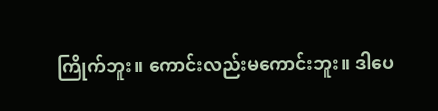ကြိုက်ဘူး။ ကောင်းလည်းမကောင်းဘူး။ ဒါပေ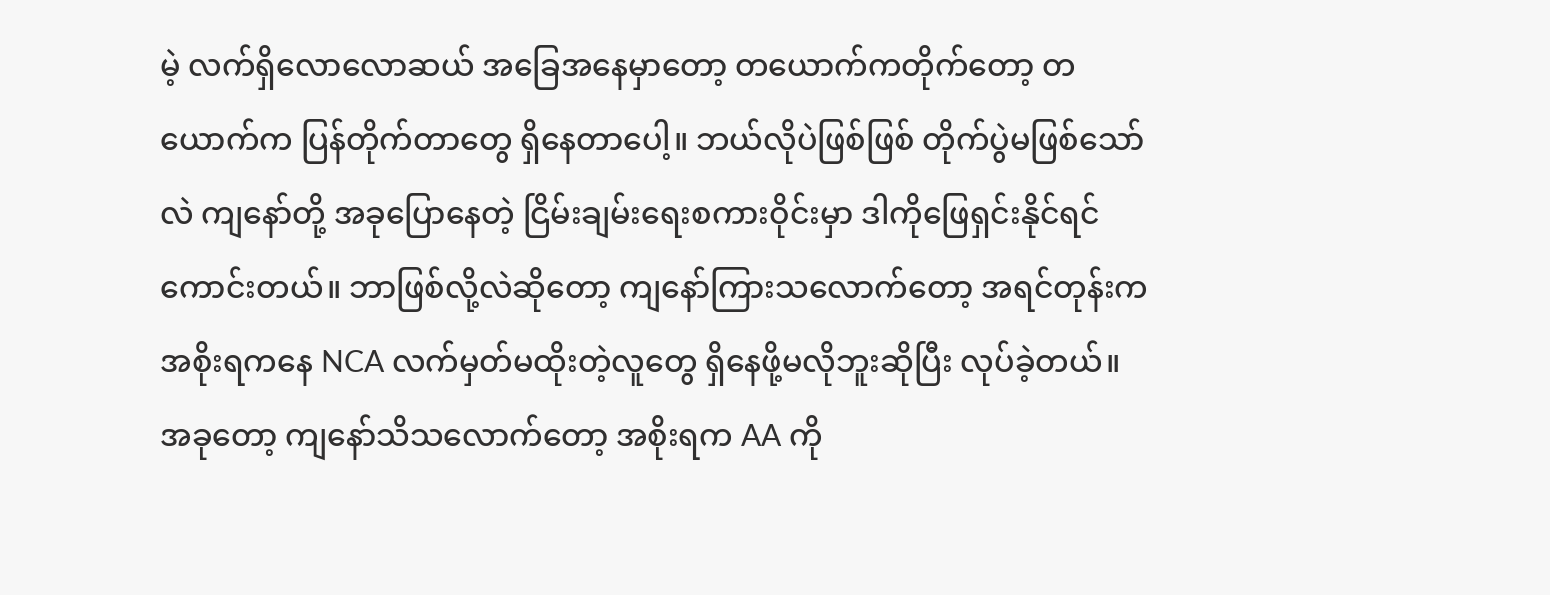မဲ့ လက်ရှိလောလောဆယ် အခြေအနေမှာတော့ တယောက်ကတိုက်တော့ တယောက်က ပြန်တိုက်တာတွေ ရှိနေတာပေါ့။ ဘယ်လိုပဲဖြစ်ဖြစ် တိုက်ပွဲမဖြစ်သော်လဲ ကျနော်တို့ အခုပြောနေတဲ့ ငြိမ်းချမ်းရေးစကားဝိုင်းမှာ ဒါကိုဖြေရှင်းနိုင်ရင် ကောင်းတယ်။ ဘာဖြစ်လို့လဲဆိုတော့ ကျနော်ကြားသလောက်တော့ အရင်တုန်းက အစိုးရကနေ NCA လက်မှတ်မထိုးတဲ့လူတွေ ရှိနေဖို့မလိုဘူးဆိုပြီး လုပ်ခဲ့တယ်။ အခုတော့ ကျနော်သိသလောက်တော့ အစိုးရက AA ကို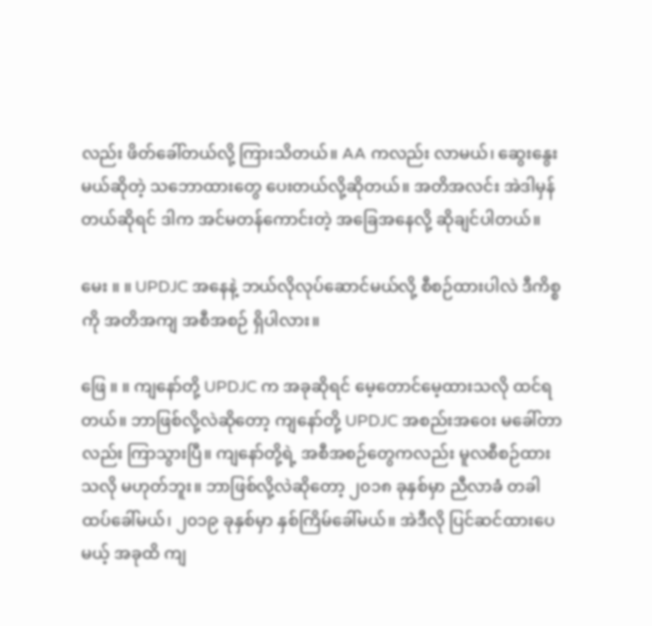လည်း ဖိတ်ခေါ်တယ်လို့ ကြားသိတယ်။ AA ကလည်း လာမယ်၊ ဆွေးနွေးမယ်ဆိုတဲ့ သဘောထားတွေ ပေးတယ်လို့ဆိုတယ်။ အတိအလင်း အဲဒါမှန်တယ်ဆိုရင် ဒါက အင်မတန်ကောင်းတဲ့ အခြေအနေလို့ ဆိုချင်ပါတယ်။

မေး ။ ။ UPDJC အနေနဲ့ ဘယ်လိုလုပ်ဆောင်မယ်လို့ စီစဉ်ထားပါလဲ ဒီကိစ္စကို အတိအကျ အစီအစဉ် ရှိပါလား။

ဖြေ ။ ။ ကျနော်တို့ UPDJC က အခုဆိုရင် မေ့တောင်မေ့ထားသလို ထင်ရတယ်။ ဘာဖြစ်လို့လဲဆိုတော့ ကျနော်တို့ UPDJC အစည်းအဝေး မခေါ်တာလည်း ကြာသွားပြီ။ ကျနော်တို့ရဲ့ အစီအစဉ်တွေကလည်း မူလစီစဉ်ထားသလို မဟုတ်ဘူး။ ဘာဖြစ်လို့လဲဆိုတော့ ၂၀၁၈ ခုနှစ်မှာ ညီလာခံ တခါထပ်ခေါ်မယ်၊ ၂၀၁၉ ခုနှစ်မှာ နှစ်ကြိမ်ခေါ်မယ်။ အဲဒီလို ပြင်ဆင်ထားပေမယ့် အခုထိ ကျ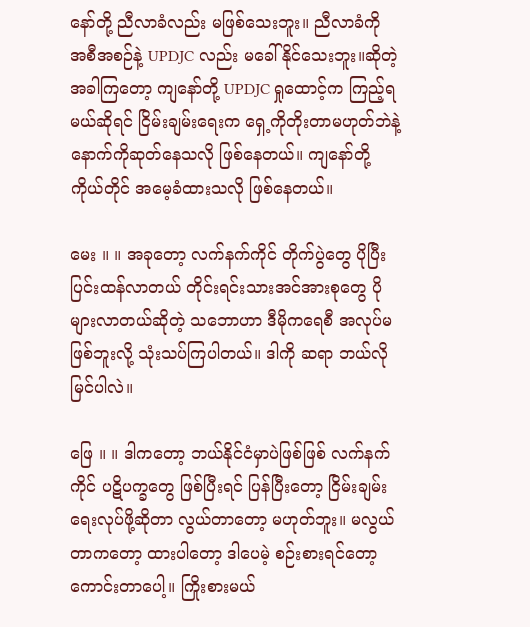နော်တို့ ညီလာခံလည်း မဖြစ်သေးဘူး။ ညီလာခံကို အစီအစဉ်နဲ့ UPDJC လည်း မခေါ်နိုင်သေးဘူး။ဆိုတဲ့အခါကြတော့ ကျနော်တို့ UPDJC ရှုထောင့်က ကြည့်ရမယ်ဆိုရင် ငြိမ်းချမ်းရေးက ရှေ့ကိုတိုးတာမဟုတ်ဘဲနဲ့ နောက်ကိုဆုတ်နေသလို ဖြစ်နေတယ်။ ကျနော်တို့ကိုယ်တိုင် အမေ့ခံထားသလို ဖြစ်နေတယ်။

မေး ။ ။ အခုတော့ လက်နက်ကိုင် တိုက်ပွဲတွေ ပိုပြီးပြင်းထန်လာတယ် တိုင်းရင်းသားအင်အားစုတွေ ပိုများလာတယ်ဆိုတဲ့ သဘောဟာ ဒီမိုကရေစီ အလုပ်မဖြစ်ဘူးလို့ သုံးသပ်ကြပါတယ်။ ဒါကို ဆရာ ဘယ်လိုမြင်ပါလဲ။

ဖြေ ။ ။ ဒါကတော့ ဘယ်နိုင်ငံမှာပဲဖြစ်ဖြစ် လက်နက်ကိုင် ပဋိပက္ခတွေ ဖြစ်ပြီးရင် ပြန်ပြီးတော့ ငြိမ်းချမ်းရေးလုပ်ဖို့ဆိုတာ လွယ်တာတော့ မဟုတ်ဘူး။ မလွယ်တာကတော့ ထားပါတော့ ဒါပေမဲ့ စဉ်းစားရင်တော့ ကောင်းတာပေါ့။ ကြိုးစားမယ်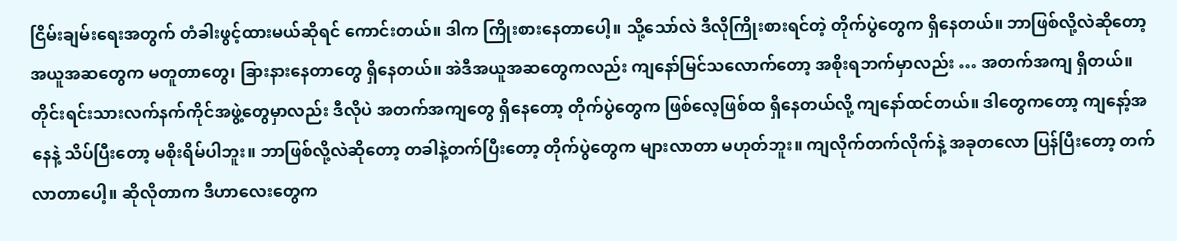ငြိမ်းချမ်းရေးအတွက် တံခါးဖွင့်ထားမယ်ဆိုရင် ကောင်းတယ်။ ဒါက ကြိုးစားနေတာပေါ့။ သို့သော်လဲ ဒီလိုကြိုးစားရင်တဲ့ တိုက်ပွဲတွေက ရှိနေတယ်။ ဘာဖြစ်လို့လဲဆိုတော့ အယူအဆတွေက မတူတာတွေ၊ ခြားနားနေတာတွေ ရှိနေတယ်။ အဲဒီအယူအဆတွေကလည်း ကျနော်မြင်သလောက်တော့ အစိုးရဘက်မှာလည်း … အတက်အကျ ရှိတယ်။ တိုင်းရင်းသားလက်နက်ကိုင်အဖွဲ့တွေမှာလည်း ဒီလိုပဲ အတက်အကျတွေ ရှိနေတော့ တိုက်ပွဲတွေက ဖြစ်လေ့ဖြစ်ထ ရှိနေတယ်လို့ ကျနော်ထင်တယ်။ ဒါတွေကတော့ ကျနော့်အနေနဲ့ သိပ်ပြီးတော့ မစိုးရိမ်ပါဘူး။ ဘာဖြစ်လို့လဲဆိုတော့ တခါနဲ့တက်ပြီးတော့ တိုက်ပွဲတွေက များလာတာ မဟုတ်ဘူး။ ကျလိုက်တက်လိုက်နဲ့ အခုတလော ပြန်ပြီးတော့ တက်လာတာပေါ့။ ဆိုလိုတာက ဒီဟာလေးတွေက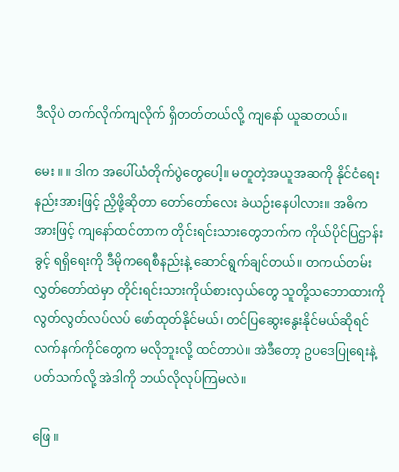ဒီလိုပဲ တက်လိုက်ကျလိုက် ရှိတတ်တယ်လို့ ကျနော် ယူဆတယ်။

မေး ။ ။ ဒါက အပေါ်ယံတိုက်ပွဲတွေပေါ့။ မတူတဲ့အယူအဆကို နိုင်ငံရေးနည်းအားဖြင့် ညှိဖို့ဆိုတာ တော်တော်လေး ခဲယဉ်းနေပါလား။ အဓိကအားဖြင့် ကျနော်ထင်တာက တိုင်းရင်းသားတွေဘက်က ကိုယ်ပိုင်ပြဌာန်းခွင့် ရရှိရေးကို ဒီမိုကရေစီနည်းနဲ့ ဆောင်ရွက်ချင်တယ်။ တကယ်တမ်း လွှတ်တော်ထဲမှာ တိုင်းရင်းသားကိုယ်စားလှယ်တွေ သူတို့သဘောထားကို လွတ်လွတ်လပ်လပ် ဖော်ထုတ်နိုင်မယ်၊ တင်ပြဆွေးနွေးနိုင်မယ်ဆိုရင် လက်နက်ကိုင်တွေက မလိုဘူးလို့ ထင်တာပဲ။ အဲဒီတော့ ဥပဒေပြုရေးနဲ့ ပတ်သက်လို့ အဲဒါကို ဘယ်လိုလုပ်ကြမလဲ။

ဖြေ ။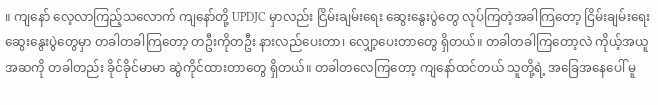။ ကျနော် လေ့လာကြည့်သလောက် ကျနော်တို့ UPDJC မှာလည်း ငြိမ်းချမ်းရေး ဆွေးနွေးပွဲတွေ လုပ်ကြတဲ့အခါကြတော့ ငြိမ်းချမ်းရေးဆွေးနွေးပွဲတွေမှာ တခါတခါကြတော့ တဦးကိုတဦး နားလည်ပေးတာ၊ လျှော့ပေးတာတွေ ရှိတယ်။ တခါတခါကြတော့လဲ ကိုယ့်အယူအဆကို တခါတည်း ခိုင်ခိုင်မာမာ ဆွဲကိုင်ထားတာတွေ ရှိတယ်။ တခါတလေကြတော့ ကျနော်ထင်တယ် သူတို့ရဲ့ အခြေအနေပေါ် မူ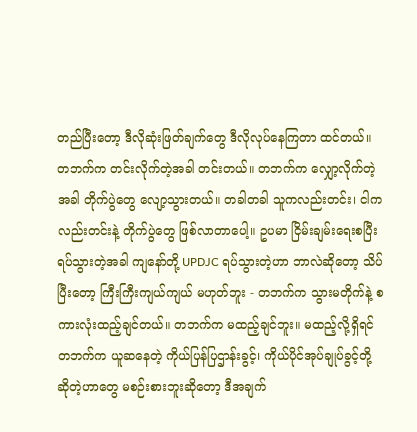တည်ပြီးတော့ ဒီလိုဆုံးဖြတ်ချက်တွေ ဒီလိုလုပ်နေကြတာ ထင်တယ်။ တဘက်က တင်းလိုက်တဲ့အခါ တင်းတယ်။ တဘက်က လျှော့လိုက်တဲ့အခါ တိုက်ပွဲတွေ လျော့သွားတယ်။ တခါတခါ သူကလည်းတင်း၊ ငါကလည်းတင်းနဲ့ တိုက်ပွဲတွေ ဖြစ်လာတာပေါ့။ ဥပမာ ငြိမ်းချမ်းရေးစပြီး ရပ်သွားတဲ့အခါ ကျနော်တို့ UPDJC ရပ်သွားတဲ့ဟာ ဘာလဲဆိုတော့ သိပ်ပြီးတော့ ကြီးကြီးကျယ်ကျယ် မဟုတ်ဘူး - တဘက်က သွားမတိုက်နဲ့ စကားလုံးထည့်ချင်တယ်။ တဘက်က မထည့်ချင်ဘူး။ မထည့်လို့ရှိရင် တဘက်က ယူဆနေတဲ့ ကိုယ်ပြန်ပြဌာန်းခွင့်၊ ကိုယ်ပိုင်အုပ်ချုပ်ခွင့်တို့ ဆိုတဲ့ဟာတွေ မစဉ်းစားဘူးဆိုတော့ ဒီအချက်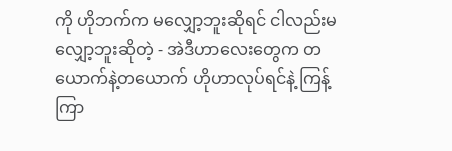ကို ဟိုဘက်က မလျှော့ဘူးဆိုရင် ငါလည်းမလျှော့ဘူးဆိုတဲ့ - အဲဒီဟာလေးတွေက တယောက်နဲ့တယောက် ဟိုဟာလုပ်ရင်နဲ့ ကြန့်ကြာ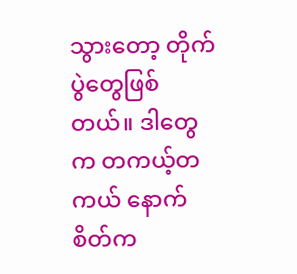သွားတော့ တိုက်ပွဲတွေဖြစ်တယ်။ ဒါတွေက တကယ့်တကယ် နောက်စိတ်က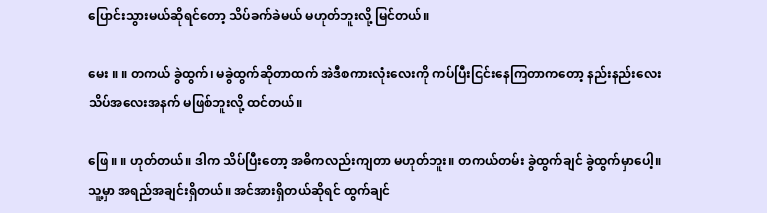ပြောင်းသွားမယ်ဆိုရင်တော့ သိပ်ခက်ခဲမယ် မဟုတ်ဘူးလို့ မြင်တယ်။

မေး ။ ။ တကယ် ခွဲထွက်၊ မခွဲထွက်ဆိုတာထက် အဲဒီစကားလုံးလေးကို ကပ်ပြီးငြင်းနေကြတာကတော့ နည်းနည်းလေး သိပ်အလေးအနက် မဖြစ်ဘူးလို့ ထင်တယ်။

ဖြေ ။ ။ ဟုတ်တယ်။ ဒါက သိပ်ပြီးတော့ အဓိကလည်းကျတာ မဟုတ်ဘူး။ တကယ်တမ်း ခွဲထွက်ချင် ခွဲထွက်မှာပေါ့။ သူ့မှာ အရည်အချင်းရှိတယ်။ အင်အားရှိတယ်ဆိုရင် ထွက်ချင်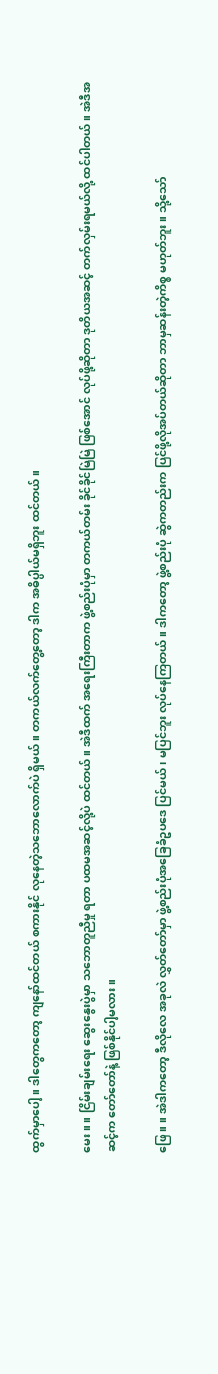ထွက်မှာပေါ့။ ဒါတွေကတော့ ကျနော်ထင်တယ် စကားနိုင် လုနေတဲ့သဘောလောက်ပဲ ရှိမယ်။ တကယ်လက်တွေ့တော့ ဒါက အဓိပ္ပါယ်မရှိဘူး ထင်တယ်။

မေး ။ ။ ငြိမ်းချမ်းရေး ဆွေးနွေးပွဲမှာ သဘောတူညီမှု ရတာ ပထမအဆင့်လို့ပဲ ထင်တယ်။ အဲဒီထက် အရေးကြီးတာက ဖွဲ့စည်းပုံမှာ တကယ်တမ်း ခိုင်ခိုင်မြဲမြဲ ဖြစ်အောင် လုပ်ဖို့ဆိုတာ ဒုတိယအဆင့် တက်လှမ်းရမယ်လို့ ထင်ပါတယ်။ အဲဒီအဆင့်က တော်တော်နဲ့ ဖြစ်နိုင်ပါ့မလား။

ဖြေ ။ ။ အဲဒါကတော့ ဒီလိုလေ အခုလဲ လွှတ်တော်မှာ ဖွဲ့စည်းပုံအခြေခံဥပဒေ ပြင်မယ်၊ မပြင်ဘူး လုပ်နေကြတယ်။ ဒါကတော့ ဖွဲ့စည်းပုံ ဆွဲကတည်းက ပြင်ဖို့လိုအပ်တယ်ဆိုတာ ဘာမှဆန်းတဲ့ကိစ္စ မဟုတ်ဘူး။ သို့သော်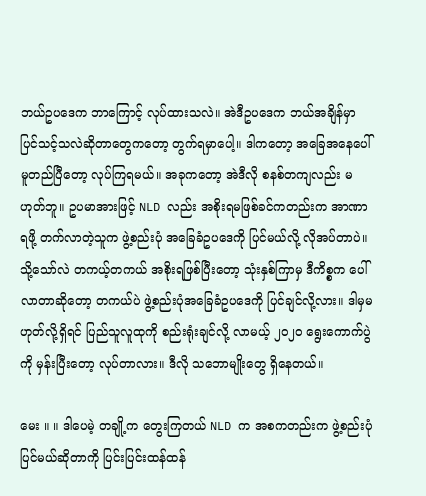ဘယ်ဥပဒေက ဘာကြောင့် လုပ်ထားသလဲ။ အဲဒီဥပဒေက ဘယ်အချိန်မှာ ပြင်သင့်သလဲဆိုတာတွေကတော့ တွက်ရမှာပေါ့။ ဒါကတော့ အခြေအနေပေါ် မူတည်ပြီတော့ လုပ်ကြရမယ်။ အခုကတော့ အဲဒီလို စနစ်တကျလည်း မဟုတ်ဘူ။ ဥပမာအားဖြင့် NLD လည်း အစိုးရမဖြစ်ခင်ကတည်းက အာဏာရဖို့ တက်လာတဲ့သူက ဖွဲ့စည်းပုံ အခြေခံဥပဒေကို ပြင်မယ်လို့ လိုအပ်တာပဲ။ သို့သော်လဲ တကယ့်တကယ် အစိုးရဖြစ်ပြီးတော့ သုံးနှစ်ကြာမှ ဒီကိစ္စက ပေါ်လာတာဆိုတော့ တကယ်ပဲ ဖွဲ့စည်းပုံအခြေခံဥပဒေကို ပြင်ချင်လို့လား။ ဒါမှမဟုတ်လို့ရှိရင် ပြည်သူလူထုကို စည်းရုံးချင်လို့ လာမယ့် ၂၀၂၀ ရွေးကောက်ပွဲကို မှန်းပြီးတော့ လုပ်တာလား။ ဒီလို သဘောမျိုးတွေ ရှိနေတယ်။

မေး ။ ။ ဒါပေမဲ့ တချို့က တွေးကြတယ် NLD က အစကတည်းက ဖွဲ့စည်းပုံ ပြင်မယ်ဆိုတာကို ပြင်းပြင်းထန်ထန်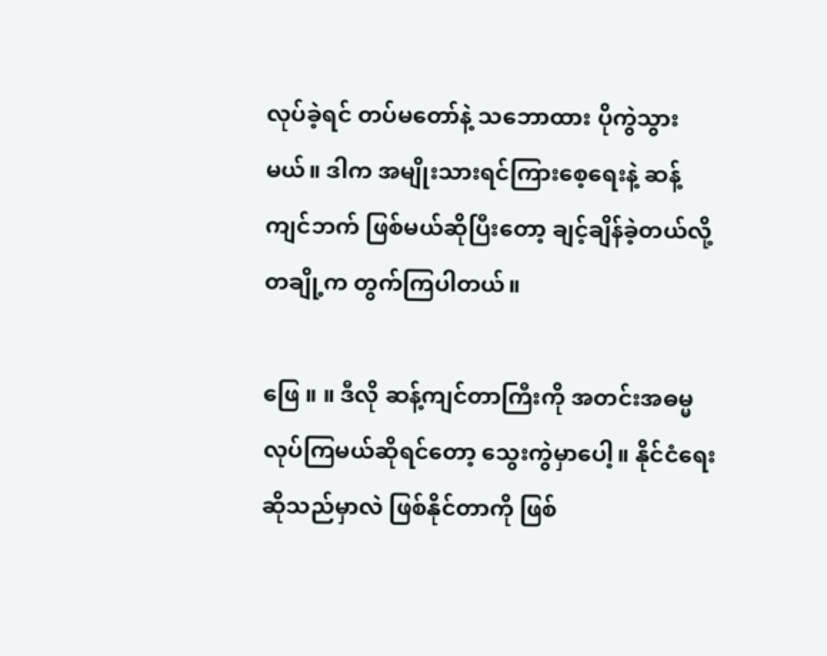လုပ်ခဲ့ရင် တပ်မတော်နဲ့ သဘောထား ပိုကွဲသွားမယ်။ ဒါက အမျိုးသားရင်ကြားစေ့ရေးနဲ့ ဆန့်ကျင်ဘက် ဖြစ်မယ်ဆိုပြီးတော့ ချင့်ချိန်ခဲ့တယ်လို့ တချို့က တွက်ကြပါတယ်။

ဖြေ ။ ။ ဒီလို ဆန့်ကျင်တာကြီးကို အတင်းအဓမ္မလုပ်ကြမယ်ဆိုရင်တော့ သွေးကွဲမှာပေါ့။ နိုင်ငံရေးဆိုသည်မှာလဲ ဖြစ်နိုင်တာကို ဖြစ်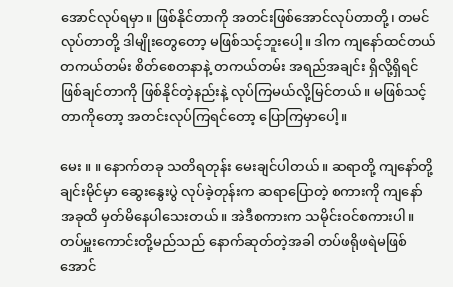အောင်လုပ်ရမှာ။ ဖြစ်နိုင်တာကို အတင်းဖြစ်အောင်လုပ်တာတို့၊ တမင်လုပ်တာတို့ ဒါမျိုးတွေတော့ မဖြစ်သင့်ဘူးပေါ့။ ဒါက ကျနော်ထင်တယ် တကယ်တမ်း စိတ်စေတနာနဲ့ တကယ်တမ်း အရည်အချင်း ရှိလို့ရှိရင် ဖြစ်ချင်တာကို ဖြစ်နိုင်တဲ့နည်းနဲ့ လုပ်ကြမယ်လို့မြင်တယ်။ မဖြစ်သင့်တာကိုတော့ အတင်းလုပ်ကြရင်တော့ ပြောကြမှာပေါ့။

မေး ။ ။ နောက်တခု သတိရတုန်း မေးချင်ပါတယ်။ ဆရာတို့ ကျနော်တို့ ချင်းမိုင်မှာ ဆွေးနွေးပွဲ လုပ်ခဲ့တုန်းက ဆရာပြောတဲ့ စကားကို ကျနော် အခုထိ မှတ်မိနေပါသေးတယ်။ အဲဒီစကားက သမိုင်းဝင်စကားပါ။ တပ်မှူးကောင်းတို့မည်သည် နောက်ဆုတ်တဲ့အခါ တပ်ဖရိုဖရဲမဖြစ်အောင်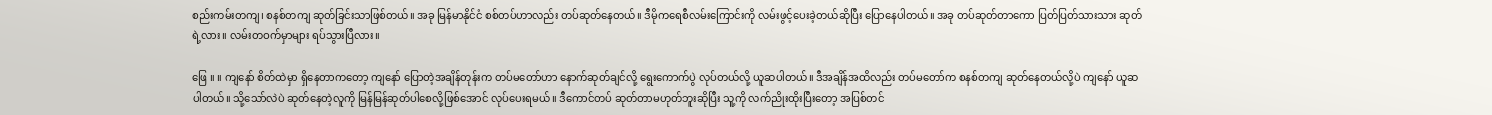စည်းကမ်းတကျ၊ စနစ်တကျ ဆုတ်ခြင်းသာဖြစ်တယ်။ အခု မြန်မာနိုင်ငံ စစ်တပ်ဟာလည်း တပ်ဆုတ်နေတယ်။ ဒီမိုကရေစီလမ်းကြောင်းကို လမ်းဖွင့်ပေးခဲ့တယ်ဆိုပြီး ပြောနေပါတယ်။ အခု တပ်ဆုတ်တာကော ပြတ်ပြတ်သားသား ဆုတ်ရဲ့လား။ လမ်းတဝက်မှာများ ရပ်သွားပြီလား။

ဖြေ ။ ။ ကျနော် စိတ်ထဲမှာ ရှိနေတာကတော့ ကျနော် ပြောတဲ့အချိန်တုန်းက တပ်မတော်ဟာ နောက်ဆုတ်ချင်လို့ ရွေးကောက်ပွဲ လုပ်တယ်လို့ ယူဆပါတယ်။ ဒီအချိန်အထိလည်း တပ်မတော်က စနစ်တကျ ဆုတ်နေတယ်လို့ပဲ ကျနော် ယူဆပါတယ်။ သို့သော်လဲပဲ ဆုတ်နေတဲ့လူကို မြန်မြန်ဆုတ်ပါစေလို့ဖြစ်အောင် လုပ်ပေးရမယ်။ ဒီကောင်တပ် ဆုတ်တာမဟုတ်ဘူးဆိုပြီး သူ့ကို လက်ညိုးထိုးပြီးတော့ အပြစ်တင်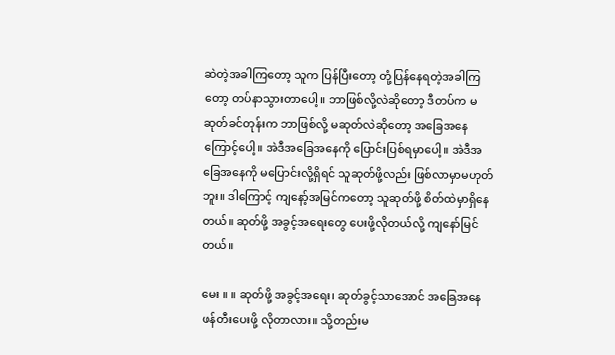ဆဲတဲ့အခါကြတော့ သူက ပြန်ပြီးတော့ တုံ့ပြန်နေရတဲ့အခါကြတော့ တပ်နာသွားတာပေါ့။ ဘာဖြစ်လို့လဲဆိုတော့ ဒီတပ်က မဆုတ်ခင်တုန်းက ဘာဖြစ်လို့ မဆုတ်လဲဆိုတော့ အခြေအနေကြောင့်ပေါ့။ အဲဒီအခြေအနေကို ပြောင်းပြစ်ရမှာပေါ့။ အဲဒီအခြေအနေကို မပြောင်းလို့ရှိရင် သူဆုတ်ဖို့လည်း ဖြစ်လာမှာမဟုတ်ဘူး။ ဒါကြောင့် ကျနော့်အမြင်ကတော့ သူဆုတ်ဖို့ စိတ်ထဲမှာရှိနေတယ်။ ဆုတ်ဖို့ အခွင့်အရေးတွေ ပေးဖို့လိုတယ်လို့ ကျနော်မြင်တယ်။

မေး ။ ။ ဆုတ်ဖို့ အခွင့်အရေး၊ ဆုတ်ခွင့်သာအောင် အခြေအနေ ဖန်တီးပေးဖို့ လိုတာလား။ သို့တည်းမ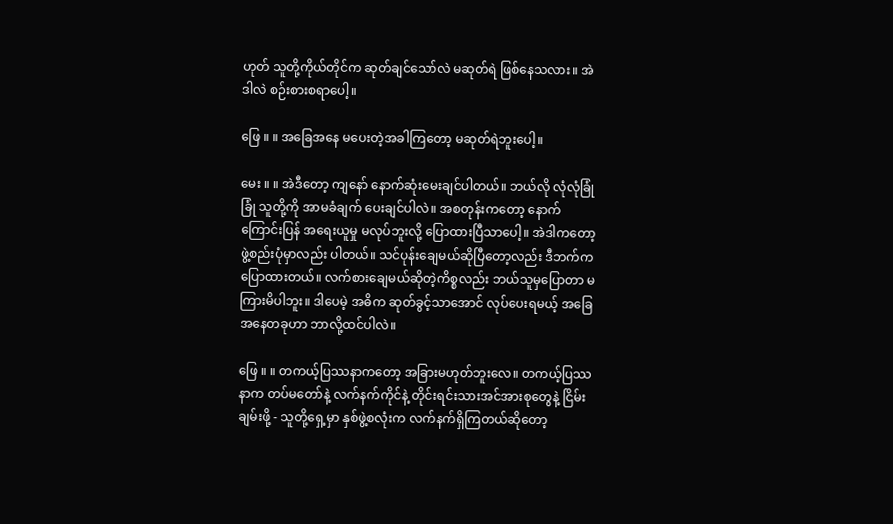ဟုတ် သူတို့ကိုယ်တိုင်က ဆုတ်ချင်သော်လဲ မဆုတ်ရဲ ဖြစ်နေသလား။ အဲဒါလဲ စဉ်းစားစရာပေါ့။

ဖြေ ။ ။ အခြေအနေ မပေးတဲ့အခါကြတော့ မဆုတ်ရဲဘူးပေါ့။

မေး ။ ။ အဲဒီတော့ ကျနော် နောက်ဆုံးမေးချင်ပါတယ်။ ဘယ်လို လုံလုံခြုံခြုံ သူတို့ကို အာမခံချက် ပေးချင်ပါလဲ။ အစတုန်းကတော့ နောက်ကြောင်းပြန် အရေးယူမှု မလုပ်ဘူးလို့ ပြောထားပြီသာပေါ့။ အဲဒါကတော့ ဖွဲ့စည်းပုံမှာလည်း ပါတယ်။ သင်ပုန်းချေမယ်ဆိုပြီတော့လည်း ဒီဘက်က ပြောထားတယ်။ လက်စားချေမယ်ဆိုတဲ့ကိစ္စလည်း ဘယ်သူမှပြောတာ မကြားမိပါဘူး။ ဒါပေမဲ့ အဓိက ဆုတ်ခွင့်သာအောင် လုပ်ပေးရမယ့် အခြေအနေတခုဟာ ဘာလို့ထင်ပါလဲ။

ဖြေ ။ ။ တကယ့်ပြဿနာကတော့ အခြားမဟုတ်ဘူးလေ။ တကယ့်ပြဿနာက တပ်မတော်နဲ့ လက်နက်ကိုင်နဲ့ တိုင်းရင်းသားအင်အားစုတွေနဲ့ ငြိမ်းချမ်းဖို့ - သူတို့ရှေ့မှာ နှစ်ဖွဲ့စလုံးက လက်နက်ရှိကြတယ်ဆိုတော့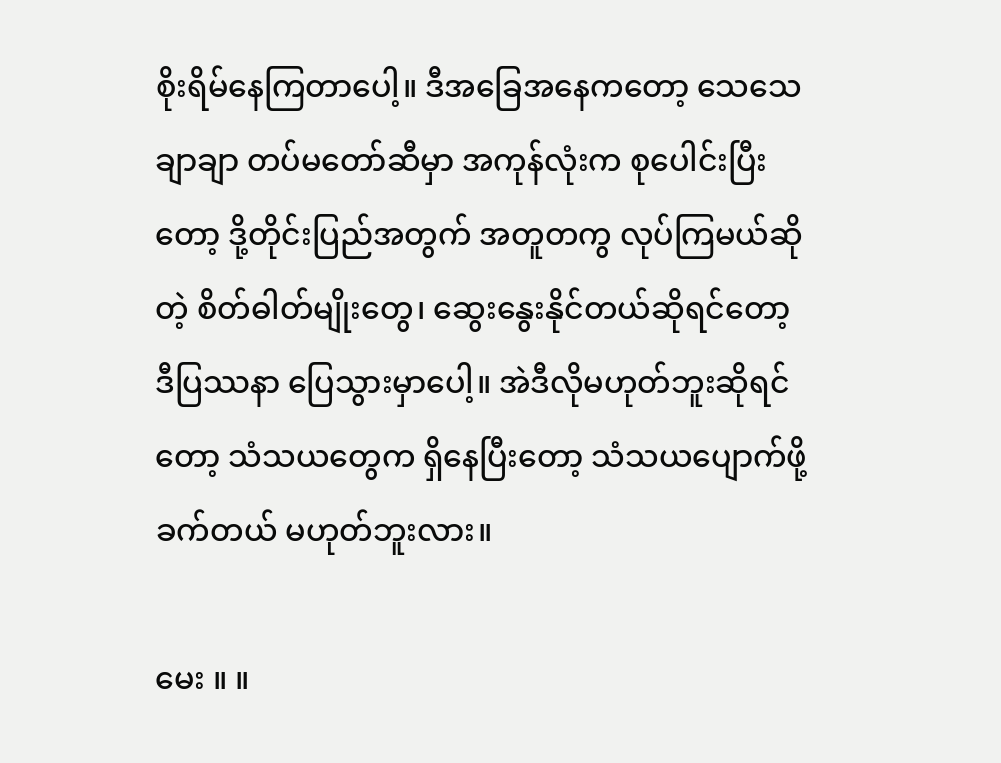စိုးရိမ်နေကြတာပေါ့။ ဒီအခြေအနေကတော့ သေသေချာချာ တပ်မတော်ဆီမှာ အကုန်လုံးက စုပေါင်းပြီးတော့ ဒို့တိုင်းပြည်အတွက် အတူတကွ လုပ်ကြမယ်ဆိုတဲ့ စိတ်ဓါတ်မျိုးတွေ၊ ဆွေးနွေးနိုင်တယ်ဆိုရင်တော့ ဒီပြဿနာ ပြေသွားမှာပေါ့။ အဲဒီလိုမဟုတ်ဘူးဆိုရင်တော့ သံသယတွေက ရှိနေပြီးတော့ သံသယပျောက်ဖို့ ခက်တယ် မဟုတ်ဘူးလား။

မေး ။ ။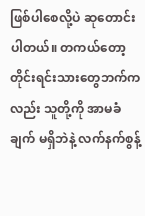ဖြစ်ပါစေလို့ပဲ ဆုတောင်းပါတယ်။ တကယ်တော့ တိုင်းရင်းသားတွေဘက်ကလည်း သူတို့ကို အာမခံချက် မရှိဘဲနဲ့ လက်နက်စွန့်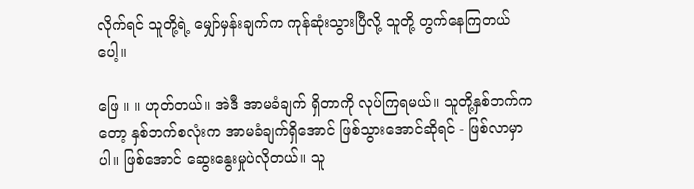လိုက်ရင် သူတို့ရဲ့ မျှော်မှန်းချက်က ကုန်ဆုံးသွားပြီလို့ သူတို့ တွက်နေကြတယ်ပေါ့။

ဖြေ ။ ။ ဟုတ်တယ်။ အဲဒီ အာမခံချက် ရှိတာကို လုပ်ကြရမယ်။ သူတို့နှစ်ဘက်ကတော့ နှစ်ဘက်စလုံးက အာမခံချက်ရှိအောင် ဖြစ်သွားအောင်ဆိုရင် - ဖြစ်လာမှာပါ။ ဖြစ်အောင် ဆွေးနွေးမှုပဲလိုတယ်။ သူ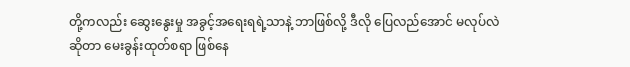တို့ကလည်း ဆွေးနွေးမှု အခွင့်အရေးရရဲ့သာနဲ့ ဘာဖြစ်လို့ ဒီလို ပြေလည်အောင် မလုပ်လဲဆိုတာ မေးခွန်းထုတ်စရာ ဖြစ်နေ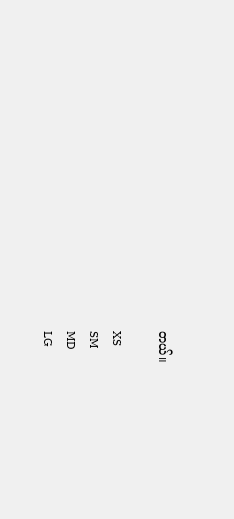တယ်။

XS
SM
MD
LG